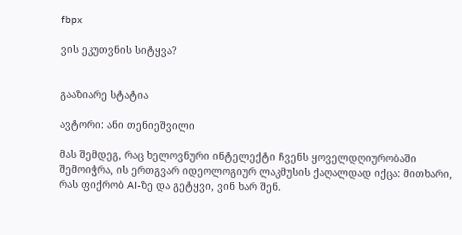fbpx

ვის ეკუთვნის სიტყვა?


გააზიარე სტატია

ავტორი: ანი თენიეშვილი

მას შემდეგ, რაც ხელოვნური ინტელექტი ჩვენს ყოველდღიურობაში შემოიჭრა, ის ერთგვარ იდეოლოგიურ ლაკმუსის ქაღალდად იქცა: მითხარი, რას ფიქრობ AI-ზე და გეტყვი, ვინ ხარ შენ.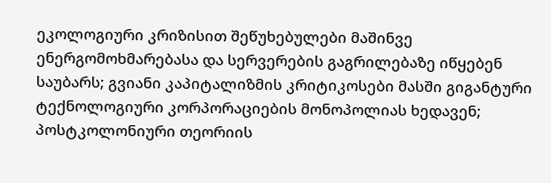ეკოლოგიური კრიზისით შეწუხებულები მაშინვე ენერგომოხმარებასა და სერვერების გაგრილებაზე იწყებენ საუბარს; გვიანი კაპიტალიზმის კრიტიკოსები მასში გიგანტური ტექნოლოგიური კორპორაციების მონოპოლიას ხედავენ; პოსტკოლონიური თეორიის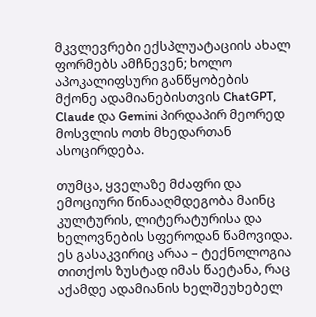მკვლევრები ექსპლუატაციის ახალ ფორმებს ამჩნევენ; ხოლო აპოკალიფსური განწყობების მქონე ადამიანებისთვის ChatGPT, Claude და Gemini პირდაპირ მეორედ მოსვლის ოთხ მხედართან ასოცირდება.

თუმცა, ყველაზე მძაფრი და ემოციური წინააღმდეგობა მაინც კულტურის, ლიტერატურისა და ხელოვნების სფეროდან წამოვიდა. ეს გასაკვირიც არაა – ტექნოლოგია თითქოს ზუსტად იმას წაეტანა, რაც აქამდე ადამიანის ხელშეუხებელ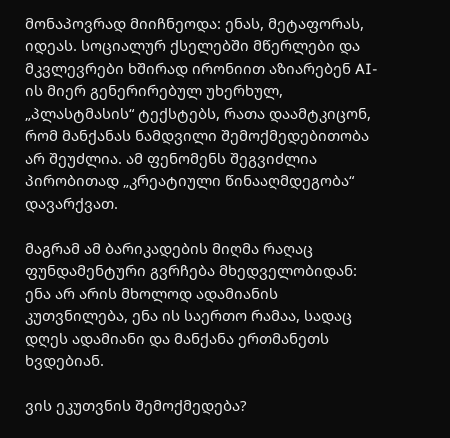მონაპოვრად მიიჩნეოდა: ენას, მეტაფორას, იდეას. სოციალურ ქსელებში მწერლები და მკვლევრები ხშირად ირონიით აზიარებენ AI-ის მიერ გენერირებულ უხერხულ, „პლასტმასის“ ტექსტებს, რათა დაამტკიცონ, რომ მანქანას ნამდვილი შემოქმედებითობა არ შეუძლია. ამ ფენომენს შეგვიძლია პირობითად „კრეატიული წინააღმდეგობა“ დავარქვათ.

მაგრამ ამ ბარიკადების მიღმა რაღაც ფუნდამენტური გვრჩება მხედველობიდან: ენა არ არის მხოლოდ ადამიანის კუთვნილება, ენა ის საერთო რამაა, სადაც დღეს ადამიანი და მანქანა ერთმანეთს ხვდებიან.

ვის ეკუთვნის შემოქმედება?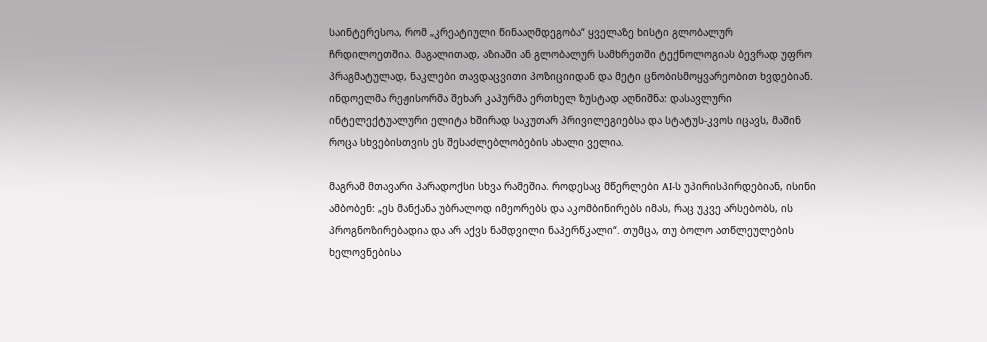საინტერესოა, რომ „კრეატიული წინააღმდეგობა“ ყველაზე ხისტი გლობალურ ჩრდილოეთშია. მაგალითად, აზიაში ან გლობალურ სამხრეთში ტექნოლოგიას ბევრად უფრო პრაგმატულად, ნაკლები თავდაცვითი პოზიციიდან და მეტი ცნობისმოყვარეობით ხვდებიან. ინდოელმა რეჟისორმა შეხარ კაპურმა ერთხელ ზუსტად აღნიშნა: დასავლური ინტელექტუალური ელიტა ხშირად საკუთარ პრივილეგიებსა და სტატუს-კვოს იცავს, მაშინ როცა სხვებისთვის ეს შესაძლებლობების ახალი ველია.

მაგრამ მთავარი პარადოქსი სხვა რამეშია. როდესაც მწერლები AI-ს უპირისპირდებიან, ისინი ამბობენ: „ეს მანქანა უბრალოდ იმეორებს და აკომბინირებს იმას, რაც უკვე არსებობს, ის პროგნოზირებადია და არ აქვს ნამდვილი ნაპერწკალი“. თუმცა, თუ ბოლო ათწლეულების ხელოვნებისა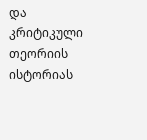და კრიტიკული თეორიის ისტორიას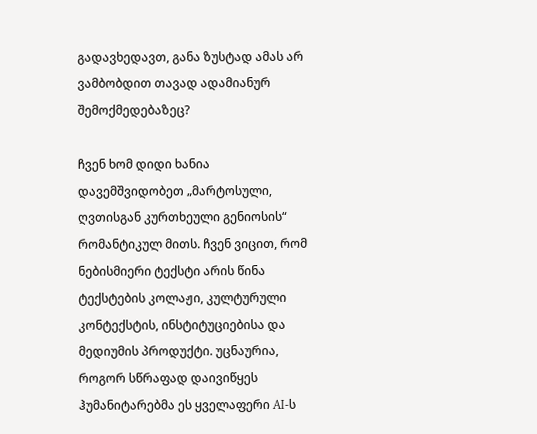გადავხედავთ, განა ზუსტად ამას არ ვამბობდით თავად ადამიანურ შემოქმედებაზეც?

ჩვენ ხომ დიდი ხანია დავემშვიდობეთ „მარტოსული, ღვთისგან კურთხეული გენიოსის“ რომანტიკულ მითს. ჩვენ ვიცით, რომ ნებისმიერი ტექსტი არის წინა ტექსტების კოლაჟი, კულტურული კონტექსტის, ინსტიტუციებისა და მედიუმის პროდუქტი. უცნაურია, როგორ სწრაფად დაივიწყეს ჰუმანიტარებმა ეს ყველაფერი AI-ს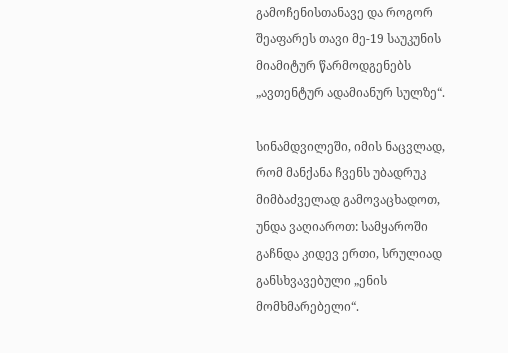გამოჩენისთანავე და როგორ შეაფარეს თავი მე-19 საუკუნის მიამიტურ წარმოდგენებს „ავთენტურ ადამიანურ სულზე“.

სინამდვილეში, იმის ნაცვლად, რომ მანქანა ჩვენს უბადრუკ მიმბაძველად გამოვაცხადოთ, უნდა ვაღიაროთ: სამყაროში გაჩნდა კიდევ ერთი, სრულიად განსხვავებული „ენის მომხმარებელი“.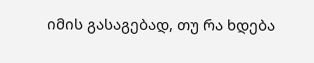იმის გასაგებად, თუ რა ხდება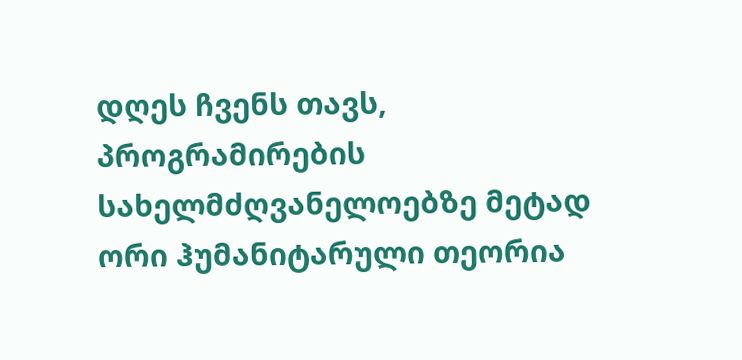დღეს ჩვენს თავს, პროგრამირების სახელმძღვანელოებზე მეტად ორი ჰუმანიტარული თეორია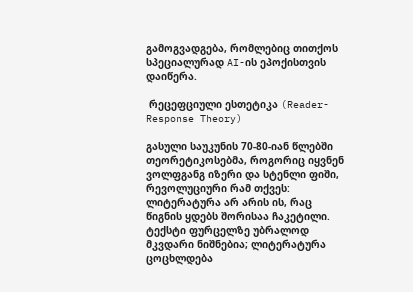გამოგვადგება, რომლებიც თითქოს სპეციალურად AI-ის ეპოქისთვის დაიწერა.

 რეცეფციული ესთეტიკა (Reader-Response Theory)

გასული საუკუნის 70-80-იან წლებში თეორეტიკოსებმა, როგორიც იყვნენ ვოლფგანგ იზერი და სტენლი ფიში, რევოლუციური რამ თქვეს: ლიტერატურა არ არის ის, რაც წიგნის ყდებს შორისაა ჩაკეტილი. ტექსტი ფურცელზე უბრალოდ მკვდარი ნიშნებია; ლიტერატურა ცოცხლდება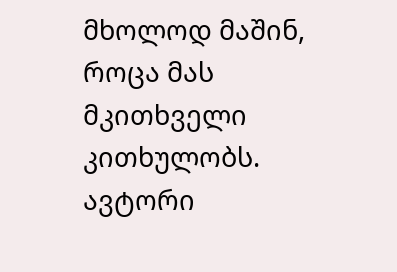მხოლოდ მაშინ, როცა მას მკითხველი კითხულობს. ავტორი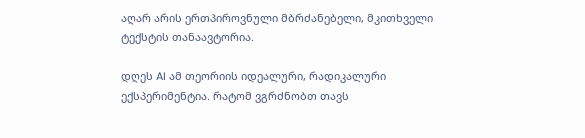აღარ არის ერთპიროვნული მბრძანებელი, მკითხველი ტექსტის თანაავტორია.

დღეს AI ამ თეორიის იდეალური, რადიკალური ექსპერიმენტია. რატომ ვგრძნობთ თავს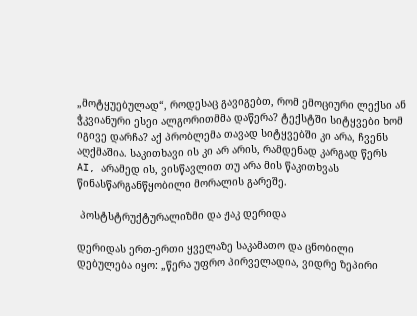„მოტყუებულად“, როდესაც გავიგებთ, რომ ემოციური ლექსი ან ჭკვიანური ესეი ალგორითმმა დაწერა? ტექსტში სიტყვები ხომ იგივე დარჩა? აქ პრობლემა თავად სიტყვებში კი არა, ჩვენს აღქმაშია. საკითხავი ის კი არ არის, რამდენად კარგად წერს AI, არამედ ის, ვისწავლით თუ არა მის წაკითხვას წინასწარგანწყობილი მორალის გარეშე.

 პოსტსტრუქტურალიზმი და ჟაკ დერიდა

დერიდას ერთ-ერთი ყველაზე საკამათო და ცნობილი დებულება იყო: „წერა უფრო პირველადია, ვიდრე ზეპირი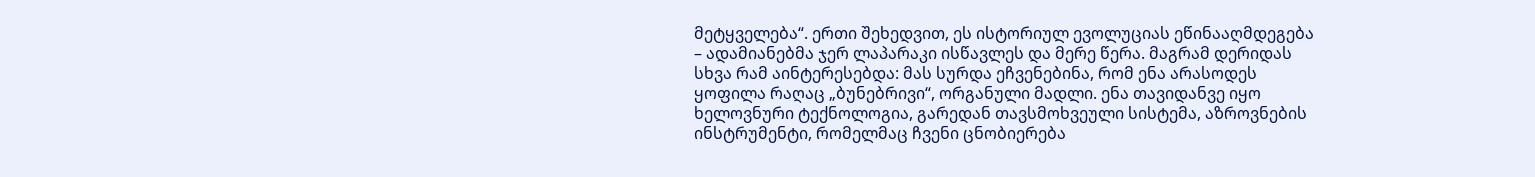მეტყველება“. ერთი შეხედვით, ეს ისტორიულ ევოლუციას ეწინააღმდეგება – ადამიანებმა ჯერ ლაპარაკი ისწავლეს და მერე წერა. მაგრამ დერიდას სხვა რამ აინტერესებდა: მას სურდა ეჩვენებინა, რომ ენა არასოდეს ყოფილა რაღაც „ბუნებრივი“, ორგანული მადლი. ენა თავიდანვე იყო ხელოვნური ტექნოლოგია, გარედან თავსმოხვეული სისტემა, აზროვნების ინსტრუმენტი, რომელმაც ჩვენი ცნობიერება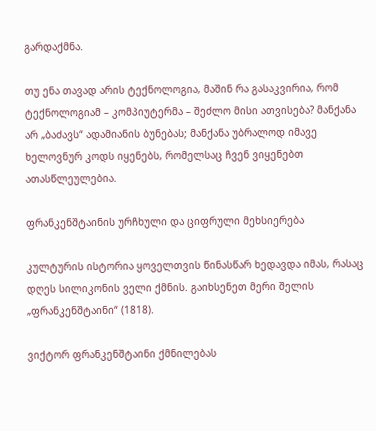გარდაქმნა.

თუ ენა თავად არის ტექნოლოგია, მაშინ რა გასაკვირია, რომ ტექნოლოგიამ – კომპიუტერმა – შეძლო მისი ათვისება? მანქანა არ „ბაძავს“ ადამიანის ბუნებას; მანქანა უბრალოდ იმავე ხელოვნურ კოდს იყენებს, რომელსაც ჩვენ ვიყენებთ ათასწლეულებია.

ფრანკენშტაინის ურჩხული და ციფრული მეხსიერება

კულტურის ისტორია ყოველთვის წინასწარ ხედავდა იმას, რასაც დღეს სილიკონის ველი ქმნის. გაიხსენეთ მერი შელის „ფრანკენშტაინი“ (1818).

ვიქტორ ფრანკენშტაინი ქმნილებას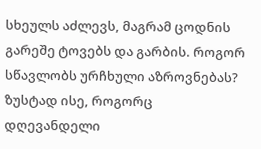სხეულს აძლევს, მაგრამ ცოდნის გარეშე ტოვებს და გარბის. როგორ სწავლობს ურჩხული აზროვნებას? ზუსტად ისე, როგორც დღევანდელი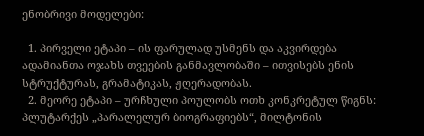ენობრივი მოდელები:

  1. პირველი ეტაპი – ის ფარულად უსმენს და აკვირდება ადამიანთა ოჯახს თვეების განმავლობაში – ითვისებს ენის სტრუქტურას, გრამატიკას, ჟღერადობას.
  2. მეორე ეტაპი – ურჩხული პოულობს ოთხ კონკრეტულ წიგნს: პლუტარქეს „პარალელურ ბიოგრაფიებს“, მილტონის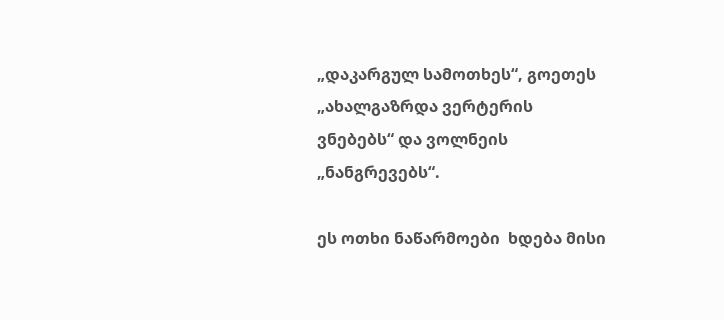„დაკარგულ სამოთხეს“, გოეთეს „ახალგაზრდა ვერტერის ვნებებს“ და ვოლნეის „ნანგრევებს“.

ეს ოთხი ნაწარმოები  ხდება მისი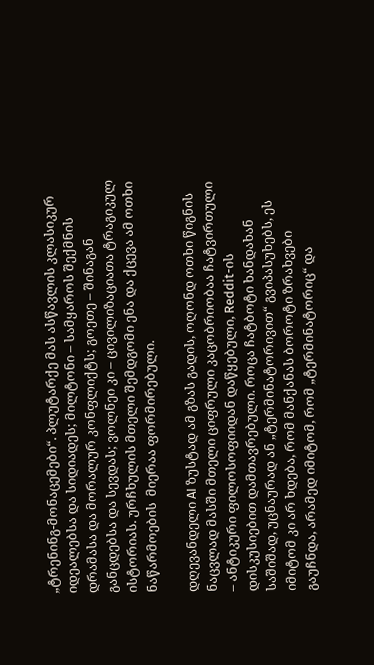„ტრენინგ-მონაცემები“. პლუტარქე მას ასწავლის კლასიკურ იდეალებსა და სიდიადეს; მილტონი – სამყაროს შექმნის დრამასა და მორალურ კონფლიქტს; გოეთე – შინაგან განცდებსა და სევდას; ვოლნეი კი – ცივილიზაციათა ტრაგიკულ ისტორიას. ურჩხულის მთელი შემდგომი ენა და ქცევა ამ ოთხი ნაწარმოების  მიერაა ფორმირებული.

დღევანდელი AI ზუსტად ამ გზას გადის, ოღონდ ოთხი წიგნის ნაცვლად მასში მთელი ციფრული კაცობრიობაა ჩატვირთული – ანტიკური ფილოსოფიიდან დაწყებული, Reddit-ის დისკუსიებით დამთავრებული. როცა ჩატბოტი ხანდახან საშიშად, უცნაურად ან „ტერმინატორივით“ გვიპასუხებს, ეს იმიტომ კი არ ხდება, რომ მანქანას ბოროტი ზრახვები გაუჩნდა, არამედ იმიტომ, რომ „ტერმინატორიც“ და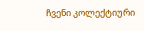ჩვენი კოლექტიური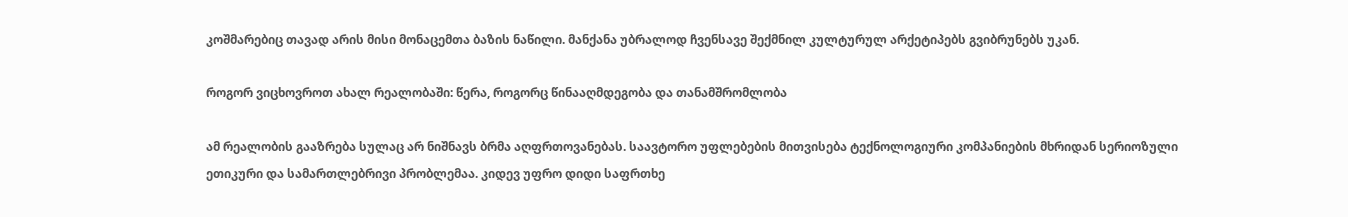კოშმარებიც თავად არის მისი მონაცემთა ბაზის ნაწილი. მანქანა უბრალოდ ჩვენსავე შექმნილ კულტურულ არქეტიპებს გვიბრუნებს უკან.

როგორ ვიცხოვროთ ახალ რეალობაში: წერა, როგორც წინააღმდეგობა და თანამშრომლობა

ამ რეალობის გააზრება სულაც არ ნიშნავს ბრმა აღფრთოვანებას. საავტორო უფლებების მითვისება ტექნოლოგიური კომპანიების მხრიდან სერიოზული ეთიკური და სამართლებრივი პრობლემაა. კიდევ უფრო დიდი საფრთხე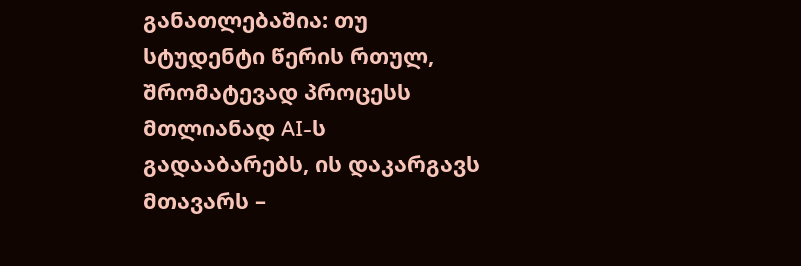განათლებაშია: თუ სტუდენტი წერის რთულ, შრომატევად პროცესს მთლიანად AI-ს გადააბარებს, ის დაკარგავს მთავარს –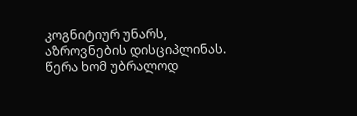კოგნიტიურ უნარს, აზროვნების დისციპლინას. წერა ხომ უბრალოდ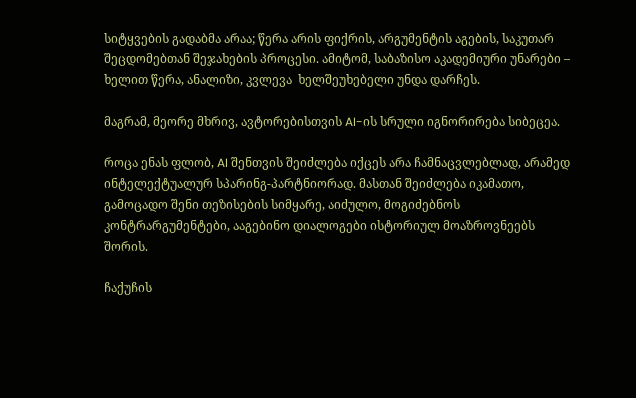სიტყვების გადაბმა არაა; წერა არის ფიქრის, არგუმენტის აგების, საკუთარ შეცდომებთან შეჯახების პროცესი. ამიტომ, საბაზისო აკადემიური უნარები –  ხელით წერა, ანალიზი, კვლევა  ხელშეუხებელი უნდა დარჩეს.

მაგრამ, მეორე მხრივ, ავტორებისთვის AI-ის სრული იგნორირება სიბეცეა.

როცა ენას ფლობ, AI შენთვის შეიძლება იქცეს არა ჩამნაცვლებლად, არამედ ინტელექტუალურ სპარინგ-პარტნიორად. მასთან შეიძლება იკამათო, გამოცადო შენი თეზისების სიმყარე, აიძულო, მოგიძებნოს კონტრარგუმენტები, ააგებინო დიალოგები ისტორიულ მოაზროვნეებს შორის.

ჩაქუჩის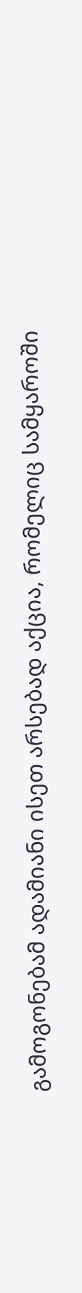გამოგონებამ ადამიანი ისეთ არსებად აქცია, რომელიც სამყაროში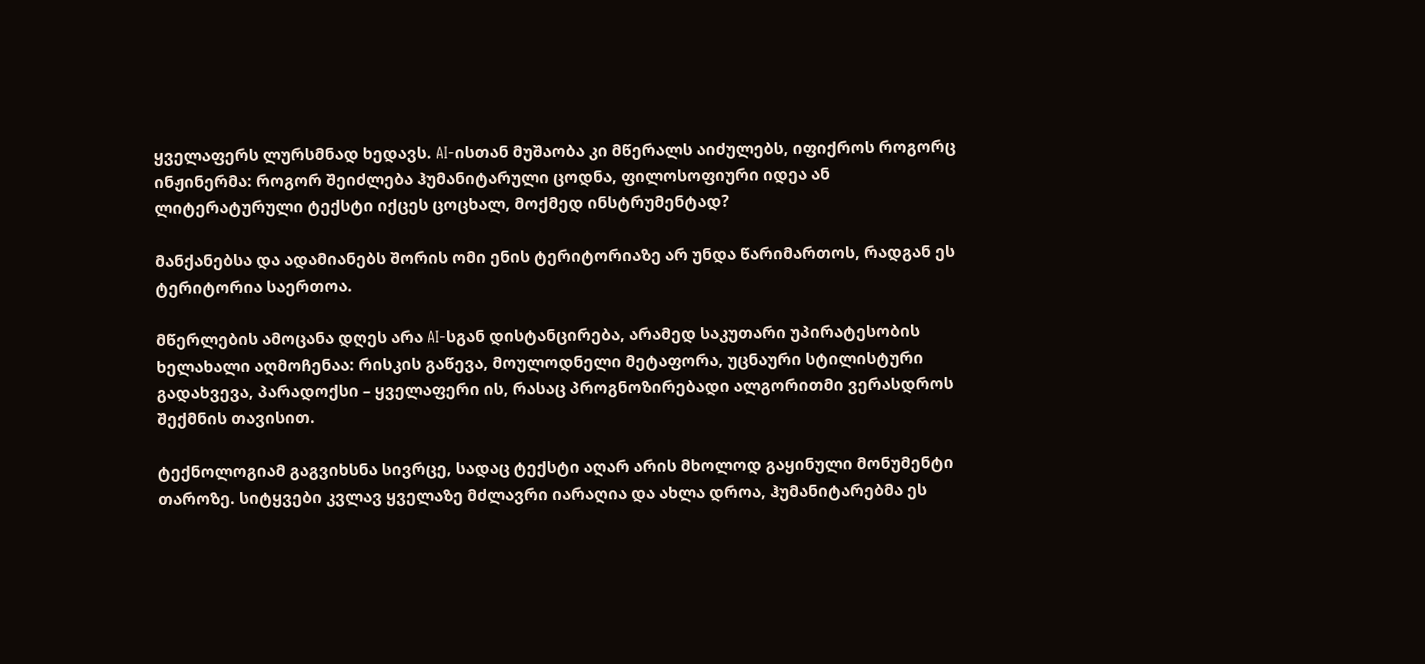ყველაფერს ლურსმნად ხედავს. AI-ისთან მუშაობა კი მწერალს აიძულებს, იფიქროს როგორც ინჟინერმა: როგორ შეიძლება ჰუმანიტარული ცოდნა, ფილოსოფიური იდეა ან ლიტერატურული ტექსტი იქცეს ცოცხალ, მოქმედ ინსტრუმენტად?

მანქანებსა და ადამიანებს შორის ომი ენის ტერიტორიაზე არ უნდა წარიმართოს, რადგან ეს ტერიტორია საერთოა.

მწერლების ამოცანა დღეს არა AI-სგან დისტანცირება, არამედ საკუთარი უპირატესობის ხელახალი აღმოჩენაა: რისკის გაწევა, მოულოდნელი მეტაფორა, უცნაური სტილისტური გადახვევა, პარადოქსი – ყველაფერი ის, რასაც პროგნოზირებადი ალგორითმი ვერასდროს შექმნის თავისით.

ტექნოლოგიამ გაგვიხსნა სივრცე, სადაც ტექსტი აღარ არის მხოლოდ გაყინული მონუმენტი თაროზე. სიტყვები კვლავ ყველაზე მძლავრი იარაღია და ახლა დროა, ჰუმანიტარებმა ეს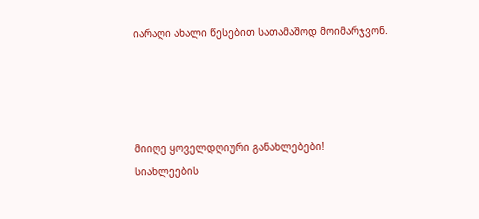იარაღი ახალი წესებით სათამაშოდ მოიმარჯვონ.




მიიღე ყოველდღიური განახლებები!
სიახლეების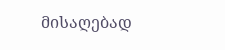მისაღებად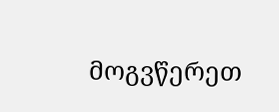მოგვწერეთ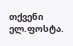თქვენი ელ.ფოსტა.